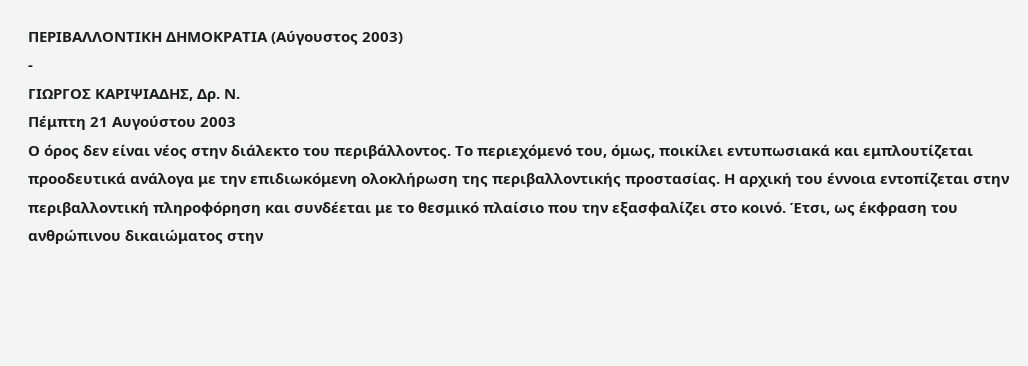ΠΕΡΙΒΑΛΛΟΝΤΙΚΗ ΔΗΜΟΚΡΑΤΙΑ (Αύγουστος 2003)
-
ΓΙΩΡΓΟΣ ΚΑΡΙΨΙΑΔΗΣ, Δρ. Ν.
Πέμπτη 21 Αυγούστου 2003
Ο όρος δεν είναι νέος στην διάλεκτο του περιβάλλοντος. Το περιεχόμενό του, όμως, ποικίλει εντυπωσιακά και εμπλουτίζεται προοδευτικά ανάλογα με την επιδιωκόμενη ολοκλήρωση της περιβαλλοντικής προστασίας. Η αρχική του έννοια εντοπίζεται στην περιβαλλοντική πληροφόρηση και συνδέεται με το θεσμικό πλαίσιο που την εξασφαλίζει στο κοινό. Έτσι, ως έκφραση του ανθρώπινου δικαιώματος στην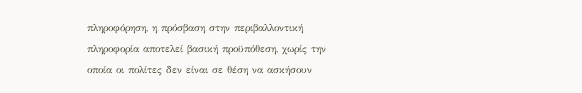πληροφόρηση, η πρόσβαση στην περιβαλλοντική πληροφορία αποτελεί βασική προϋπόθεση, χωρίς την οποία οι πολίτες δεν είναι σε θέση να ασκήσουν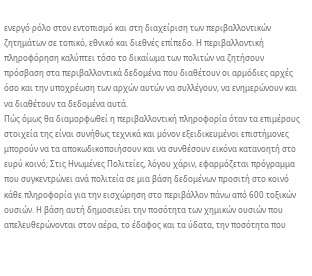ενεργό ρόλο στον εντοπισμό και στη διαχείριση των περιβαλλοντικών ζητημάτων σε τοπικό, εθνικό και διεθνές επίπεδο. Η περιβαλλοντική πληροφόρηση καλύπτει τόσο το δικαίωμα των πολιτών να ζητήσουν πρόσβαση στα περιβαλλοντικά δεδομένα που διαθέτουν οι αρμόδιες αρχές όσο και την υποχρέωση των αρχών αυτών να συλλέγουν, να ενημερώνουν και να διαθέτουν τα δεδομένα αυτά.
Πώς όμως θα διαμορφωθεί η περιβαλλοντική πληροφορία όταν τα επιμέρους στοιχεία της είναι συνήθως τεχνικά και μόνον εξειδικευμένοι επιστήμονες μπορούν να τα αποκωδικοποιήσουν και να συνθέσουν εικόνα κατανοητή στο ευρύ κοινό; Στις Ηνωμένες Πολιτείες, λόγου χάριν, εφαρμόζεται πρόγραμμα που συγκεντρώνει ανά πολιτεία σε μια βάση δεδομένων προσιτή στο κοινό κάθε πληροφορία για την εισχώρηση στο περιβάλλον πάνω από 600 τοξικών ουσιών. Η βάση αυτή δημοσιεύει την ποσότητα των χημικών ουσιών που απελευθερώνονται στον αέρα, το έδαφος και τα ύδατα, την ποσότητα που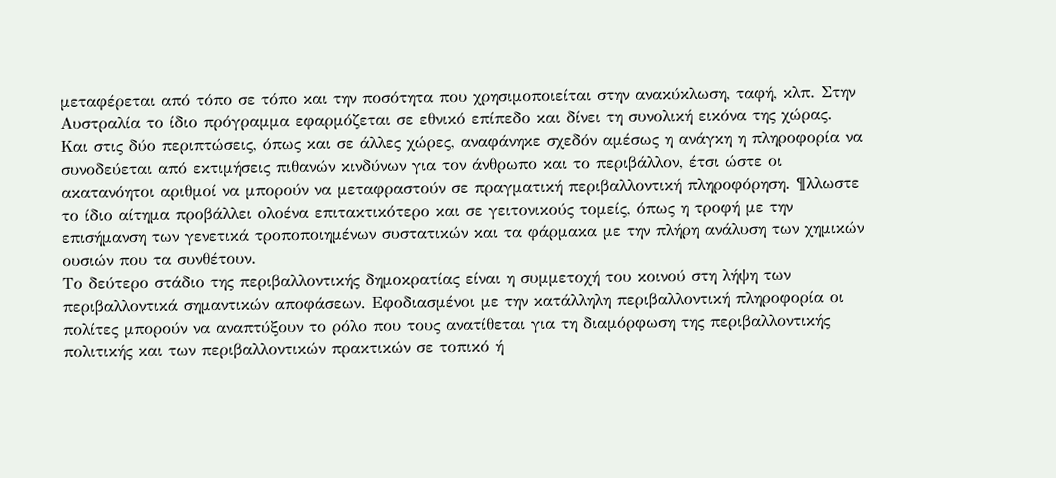μεταφέρεται από τόπο σε τόπο και την ποσότητα που χρησιμοποιείται στην ανακύκλωση, ταφή, κλπ. Στην Αυστραλία το ίδιο πρόγραμμα εφαρμόζεται σε εθνικό επίπεδο και δίνει τη συνολική εικόνα της χώρας. Και στις δύο περιπτώσεις, όπως και σε άλλες χώρες, αναφάνηκε σχεδόν αμέσως η ανάγκη η πληροφορία να συνοδεύεται από εκτιμήσεις πιθανών κινδύνων για τον άνθρωπο και το περιβάλλον, έτσι ώστε οι ακατανόητοι αριθμοί να μπορούν να μεταφραστούν σε πραγματική περιβαλλοντική πληροφόρηση. ¶λλωστε το ίδιο αίτημα προβάλλει ολοένα επιτακτικότερο και σε γειτονικούς τομείς, όπως η τροφή με την επισήμανση των γενετικά τροποποιημένων συστατικών και τα φάρμακα με την πλήρη ανάλυση των χημικών ουσιών που τα συνθέτουν.
Το δεύτερο στάδιο της περιβαλλοντικής δημοκρατίας είναι η συμμετοχή του κοινού στη λήψη των περιβαλλοντικά σημαντικών αποφάσεων. Εφοδιασμένοι με την κατάλληλη περιβαλλοντική πληροφορία οι πολίτες μπορούν να αναπτύξουν το ρόλο που τους ανατίθεται για τη διαμόρφωση της περιβαλλοντικής πολιτικής και των περιβαλλοντικών πρακτικών σε τοπικό ή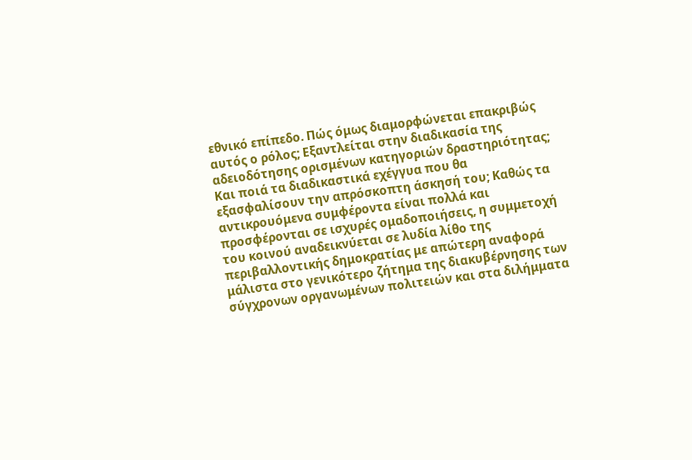εθνικό επίπεδο. Πώς όμως διαμορφώνεται επακριβώς αυτός ο ρόλος; Εξαντλείται στην διαδικασία της αδειοδότησης ορισμένων κατηγοριών δραστηριότητας; Και ποιά τα διαδικαστικά εχέγγυα που θα εξασφαλίσουν την απρόσκοπτη άσκησή του; Καθώς τα αντικρουόμενα συμφέροντα είναι πολλά και προσφέρονται σε ισχυρές ομαδοποιήσεις, η συμμετοχή του κοινού αναδεικνύεται σε λυδία λίθο της περιβαλλοντικής δημοκρατίας με απώτερη αναφορά μάλιστα στο γενικότερο ζήτημα της διακυβέρνησης των σύγχρονων οργανωμένων πολιτειών και στα διλήμματα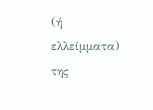(ή ελλείμματα) της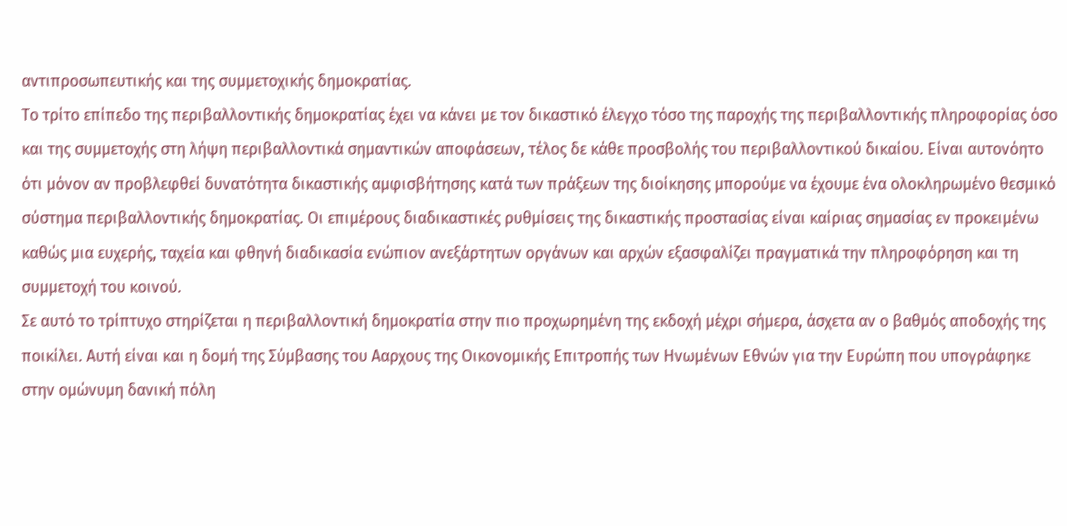αντιπροσωπευτικής και της συμμετοχικής δημοκρατίας.
Το τρίτο επίπεδο της περιβαλλοντικής δημοκρατίας έχει να κάνει με τον δικαστικό έλεγχο τόσο της παροχής της περιβαλλοντικής πληροφορίας όσο και της συμμετοχής στη λήψη περιβαλλοντικά σημαντικών αποφάσεων, τέλος δε κάθε προσβολής του περιβαλλοντικού δικαίου. Είναι αυτονόητο ότι μόνον αν προβλεφθεί δυνατότητα δικαστικής αμφισβήτησης κατά των πράξεων της διοίκησης μπορούμε να έχουμε ένα ολοκληρωμένο θεσμικό σύστημα περιβαλλοντικής δημοκρατίας. Οι επιμέρους διαδικαστικές ρυθμίσεις της δικαστικής προστασίας είναι καίριας σημασίας εν προκειμένω καθώς μια ευχερής, ταχεία και φθηνή διαδικασία ενώπιον ανεξάρτητων οργάνων και αρχών εξασφαλίζει πραγματικά την πληροφόρηση και τη συμμετοχή του κοινού.
Σε αυτό το τρίπτυχο στηρίζεται η περιβαλλοντική δημοκρατία στην πιο προχωρημένη της εκδοχή μέχρι σήμερα, άσχετα αν ο βαθμός αποδοχής της ποικίλει. Αυτή είναι και η δομή της Σύμβασης του Ααρχους της Οικονομικής Επιτροπής των Ηνωμένων Εθνών για την Ευρώπη που υπογράφηκε στην ομώνυμη δανική πόλη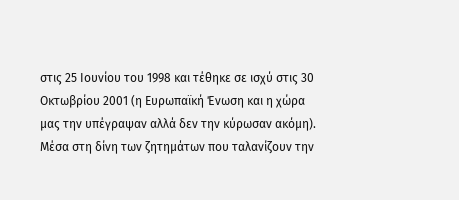στις 25 Ιουνίου του 1998 και τέθηκε σε ισχύ στις 30 Οκτωβρίου 2001 (η Ευρωπαϊκή Ένωση και η χώρα μας την υπέγραψαν αλλά δεν την κύρωσαν ακόμη).
Μέσα στη δίνη των ζητημάτων που ταλανίζουν την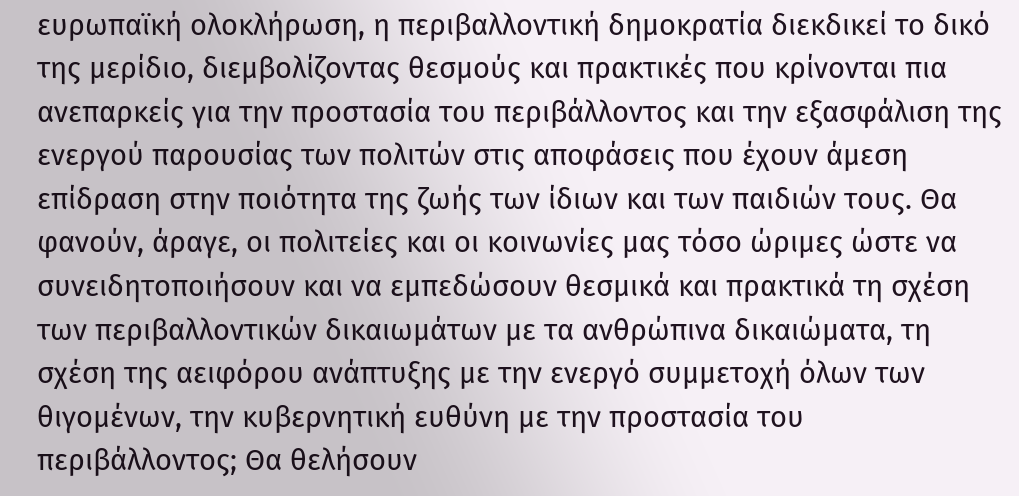ευρωπαϊκή ολοκλήρωση, η περιβαλλοντική δημοκρατία διεκδικεί το δικό της μερίδιο, διεμβολίζοντας θεσμούς και πρακτικές που κρίνονται πια ανεπαρκείς για την προστασία του περιβάλλοντος και την εξασφάλιση της ενεργού παρουσίας των πολιτών στις αποφάσεις που έχουν άμεση επίδραση στην ποιότητα της ζωής των ίδιων και των παιδιών τους. Θα φανούν, άραγε, οι πολιτείες και οι κοινωνίες μας τόσο ώριμες ώστε να συνειδητοποιήσουν και να εμπεδώσουν θεσμικά και πρακτικά τη σχέση των περιβαλλοντικών δικαιωμάτων με τα ανθρώπινα δικαιώματα, τη σχέση της αειφόρου ανάπτυξης με την ενεργό συμμετοχή όλων των θιγομένων, την κυβερνητική ευθύνη με την προστασία του περιβάλλοντος; Θα θελήσουν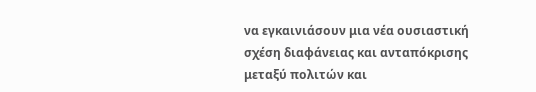να εγκαινιάσουν μια νέα ουσιαστική σχέση διαφάνειας και ανταπόκρισης μεταξύ πολιτών και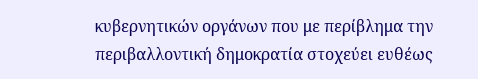κυβερνητικών οργάνων που με περίβλημα την περιβαλλοντική δημοκρατία στοχεύει ευθέως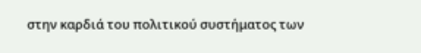στην καρδιά του πολιτικού συστήματος των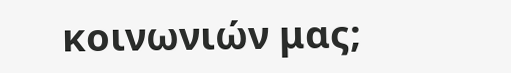κοινωνιών μας;